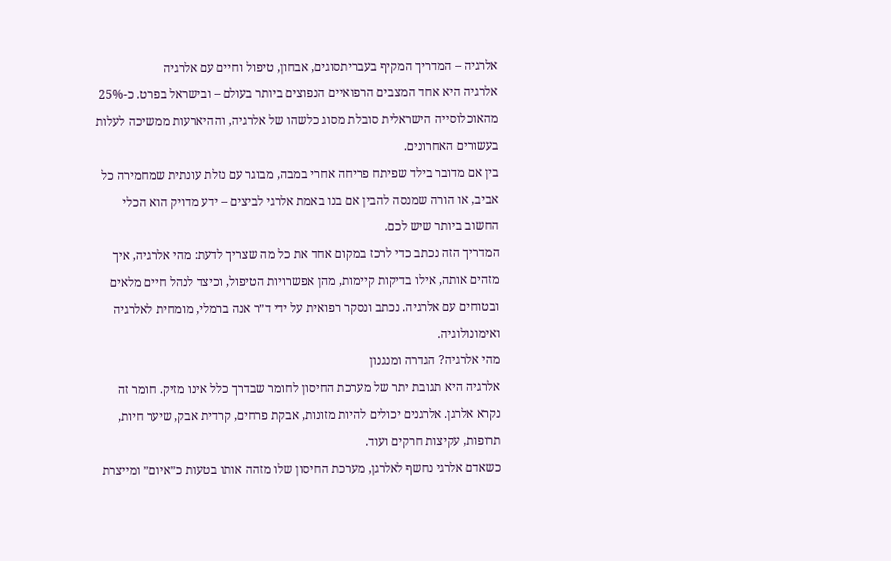אלרגיה – המדריך המקיף בעבריתסוגים, אבחון, טיפול וחיים עם אלרגיה
אלרגיה היא אחד המצבים הרפואיים הנפוצים ביותר בעולם – ובישראל בפרט. כ-25% מהאוכלוסייה הישראלית סובלת מסוג כלשהו של אלרגיה, וההיארעות ממשיכה לעלות בעשורים האחרונים.
בין אם מדובר בילד שפיתח פריחה אחרי במבה, מבוגר עם נזלת עונתית שמחמירה כל אביב, או הורה שמנסה להבין אם בנו באמת אלרגי לביצים – ידע מדויק הוא הכלי החשוב ביותר שיש לכם.
המדריך הזה נכתב כדי לרכז במקום אחד את כל מה שצריך לדעת: מהי אלרגיה, איך מזהים אותה, אילו בדיקות קיימות, מהן אפשרויות הטיפול, וכיצד לנהל חיים מלאים ובטוחים עם אלרגיה. נכתב ונסקר רפואית על ידי ד״ר אנה ברמלי, מומחית לאלרגיה ואימונולוגיה.
מהי אלרגיה? הגדרה ומנגנון
אלרגיה היא תגובת יתר של מערכת החיסון לחומר שבדרך כלל אינו מזיק. חומר זה נקרא אלרגן. אלרגנים יכולים להיות מזונות, אבקת פרחים, קרדית אבק, שיער חיות, תרופות, עקיצות חרקים ועוד.
כשאדם אלרגי נחשף לאלרגן, מערכת החיסון שלו מזהה אותו בטעות כ״איום״ ומייצרת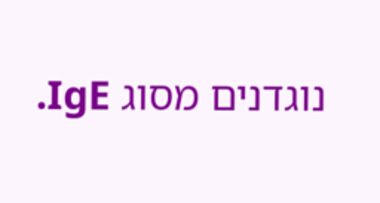נוגדנים מסוג IgE.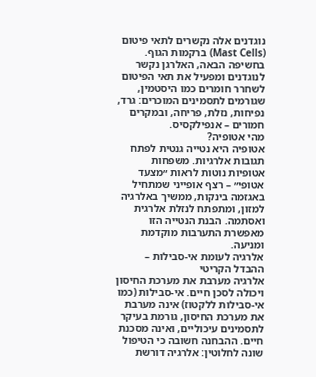נוגדנים אלה נקשרים לתאי פיטום (Mast Cells) ברקמות הגוף. בחשיפה הבאה, האלרגן נקשר לנוגדנים ומפעיל את תאי הפיטום לשחרר חומרים כמו היסטמין, שגורמים לתסמינים המוכרים: גרד, נפיחות, נזלת, פריחה, ובמקרים חמורים – אנפילקסיס.
מהי אטופיה?
אטופיה היא נטייה גנטית לפתח תגובות אלרגיות. משפחות אטופיות נוטות לראות ״מצעד אטופי״ – רצף אופייני שמתחיל באגזמה בינקות, ממשיך באלרגיה למזון, ומתפתח לנזלת אלרגית ואסתמה. הבנת הנטייה הזו מאפשרת התערבות מוקדמת ומניעה.
אלרגיה לעומת אי-סבילות – ההבדל הקריטי
אלרגיה מערבת את מערכת החיסון ויכולה לסכן חיים. אי-סבילות (כמו אי-סבילות ללקטוז) אינה מערבת את מערכת החיסון, גורמת בעיקר לתסמינים עיכוליים, ואינה מסכנת חיים. ההבחנה חשובה כי הטיפול שונה לחלוטין: אלרגיה דורשת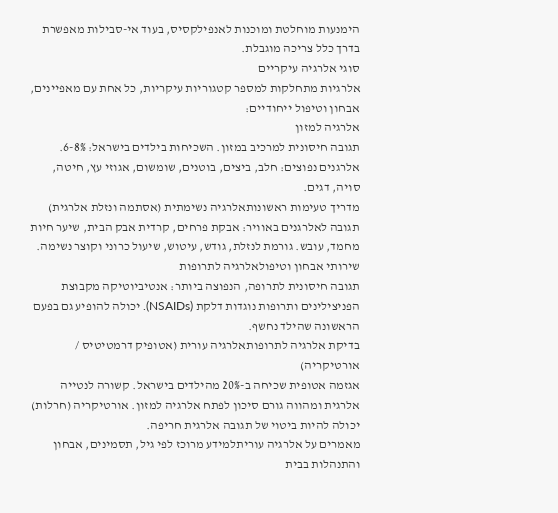הימנעות מוחלטת ומוכנות לאנפילקסיס, בעוד אי-סבילות מאפשרת בדרך כלל צריכה מוגבלת.
סוגי אלרגיה עיקריים
אלרגיות מתחלקות למספר קטגוריות עיקריות, כל אחת עם מאפיינים, אבחון וטיפול ייחודיים:
אלרגיה למזון
תגובה חיסונית למרכיב במזון. השכיחות בילדים בישראל: 6-8%. אלרגנים נפוצים: חלב, ביצים, בוטנים, שומשום, אגוזי עץ, חיטה, סויה, דגים.
מדריך טעימות ראשונותאלרגיה נשימתית (אסתמה ונזלת אלרגית)
תגובה לאלרגנים באוויר: אבקת פרחים, קרדית אבק הבית, שיער חיות מחמד, עובש. גורמת לנזלת, גודש, עיטוש, שיעול כרוני וקוצר נשימה.
שירותי אבחון וטיפולאלרגיה לתרופות
תגובה חיסונית לתרופה, הנפוצה ביותר: אנטיביוטיקה מקבוצת הפניצילינים ותרופות נוגדות דלקת (NSAIDs). יכולה להופיע גם בפעם הראשונה שהילד נחשף.
בדיקת אלרגיה לתרופותאלרגיה עורית (אטופיק דרמטיטיס / אורטיקריה)
אגזמה אטופית שכיחה ב-20% מהילדים בישראל. קשורה לנטייה אלרגית ומהווה גורם סיכון לפתח אלרגיה למזון. אורטיקריה (חרלות) יכולה להיות ביטוי של תגובה אלרגית חריפה.
מאמרים על אלרגיה עוריתלמידע מרוכז לפי גיל, תסמינים, אבחון והתנהלות בבית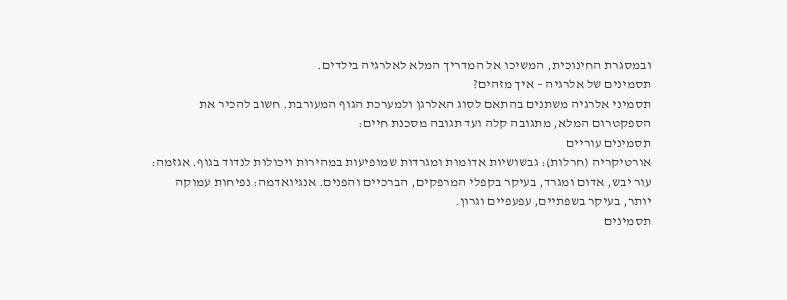ובמסגרת החינוכית, המשיכו אל המדריך המלא לאלרגיה בילדים.
תסמינים של אלרגיה – איך מזהים?
תסמיני אלרגיה משתנים בהתאם לסוג האלרגן ולמערכת הגוף המעורבת. חשוב להכיר את הספקטרום המלא, מתגובה קלה ועד תגובה מסכנת חיים:
תסמינים עוריים
אורטיקריה (חרלות): גבשושיות אדומות ומגרדות שמופיעות במהירות ויכולות לנדוד בגוף. אגזמה: עור יבש, אדום ומגרד, בעיקר בקפלי המרפקים, הברכיים והפנים. אנגיואדמה: נפיחות עמוקה יותר, בעיקר בשפתיים, עפעפיים וגרון.
תסמינים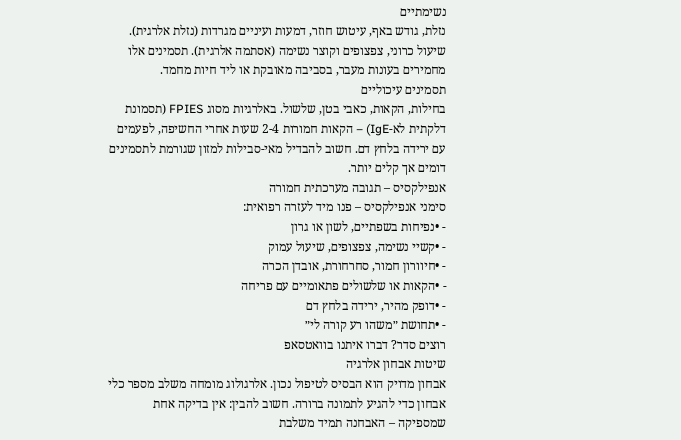נשימתיים
נזלת, גודש באף, עיטוש חוזר, דמעות ועיניים מגרדות (נזלת אלרגית). שיעול כרוני, צפצופים וקוצר נשימה (אסתמה אלרגית). תסמינים אלו מחמירים בעונות מעבר, בסביבה מאובקת או ליד חיות מחמד.
תסמינים עיכוליים
בחילות, הקאות, כאבי בטן, שלשול. באלרגיות מסוג FPIES (תסמונת דלקתית לא-IgE) – הקאות חמורות 2-4 שעות אחרי החשיפה, לפעמים עם ירידה בלחץ דם. חשוב להבדיל מאי-סבילות למזון שגורמת לתסמינים דומים אך קלים יותר.
אנפילקסיס – תגובה מערכתית חמורה
סימני אנפילקסיס – פנו מיד לעזרה רפואית:
- •נפיחות בשפתיים, לשון או גרון
- •קשיי נשימה, צפצופים, שיעול עמוק
- •חיוורון חמור, סחרחורת, אובדן הכרה
- •הקאות או שלשולים פתאומיים עם פריחה
- •דופק מהיר, ירידה בלחץ דם
- •תחושת ״משהו רע קורה לי״
רוצים סדר? דברו איתנו בוואטסאפ
שיטות אבחון אלרגיה
אבחון מדויק הוא הבסיס לטיפול נכון. אלרגולוג מומחה משלב מספר כלי אבחון כדי להגיע לתמונה ברורה. חשוב להבין: אין בדיקה אחת שמספיקה – האבחנה תמיד משלבת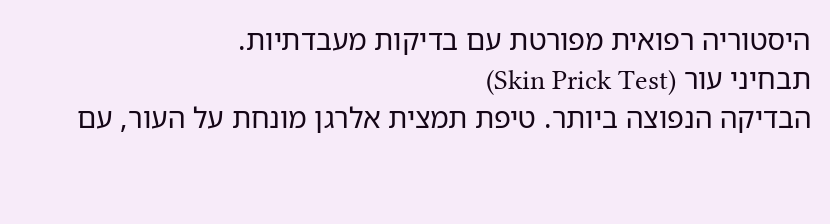היסטוריה רפואית מפורטת עם בדיקות מעבדתיות.
תבחיני עור (Skin Prick Test)
הבדיקה הנפוצה ביותר. טיפת תמצית אלרגן מונחת על העור, עם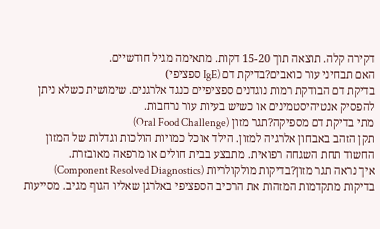דקירה קלה. תוצאה תוך 15-20 דקות. מתאימה מגיל חודשיים.
האם תבחיני עור כואבים?בדיקת דם (IgE ספציפי)
בדיקת דם הבודקת רמות נוגדנים ספציפיים כנגד אלרגנים. שימושית כשלא ניתן להפסיק אנטיהיסטמינים או כשיש בעיות עור נרחבות.
מתי בדיקת דם מספיקה?תגר מזון (Oral Food Challenge)
תקן הזהב באבחון אלרגיה למזון. הילד אוכל כמויות הולכות וגדלות של המזון החשוד תחת השגחה רפואית. מתבצע בבית חולים או מרפאה מאובזרת.
איך נראה תגר מזון?בדיקות מולקולריות (Component Resolved Diagnostics)
בדיקות מתקדמות המזהות את הרכיב הספציפי באלרגן שאליו הגוף מגיב. מסייעות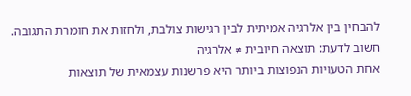להבחין בין אלרגיה אמיתית לבין רגישות צולבת, ולחזות את חומרת התגובה.
חשוב לדעת: תוצאה חיובית ≠ אלרגיה
אחת הטעויות הנפוצות ביותר היא פרשנות עצמאית של תוצאות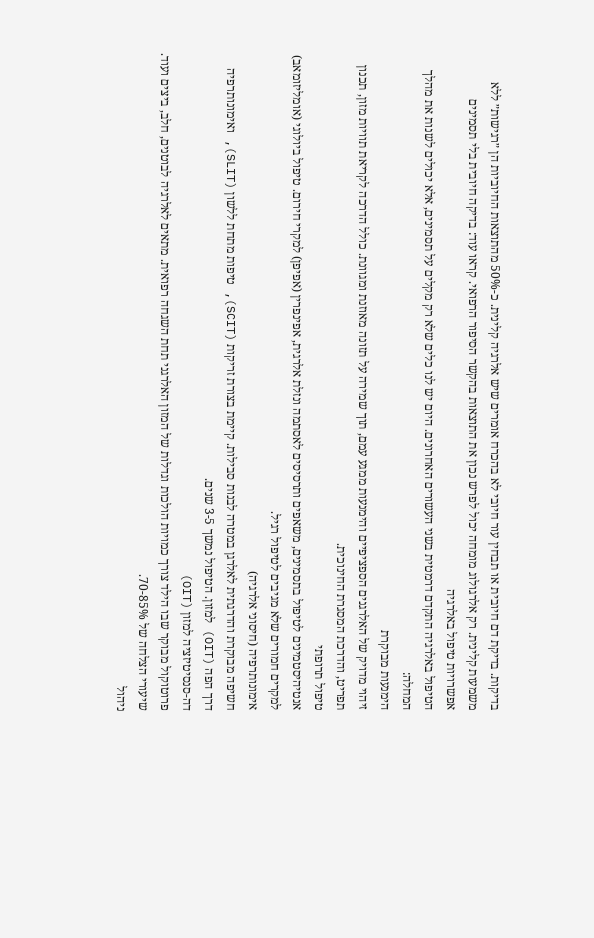בדיקות. בדיקת דם חיובית או תבחין עור חיובי לא בהכרח אומרים שיש אלרגיה קלינית. כ-50% מהתוצאות החיוביות הן ״רגישות״ ללא משמעות קלינית. רק אלרגולוג מומחה יכול לפרש נכון את התוצאות בהקשר הסיפור הרפואי. קראו עוד: בדיקה חיובית בלי תסמינים
אפשרויות טיפול באלרגיה
הטיפול באלרגיה התקדם דרמטית בשני העשורים האחרונים. היום יש לנו כלים שלא רק מקלים על תסמינים, אלא יכולים לשנות את מהלך המחלה:
הימנעות מבוקרת
זיהוי מדויק של האלרגנים הספציפיים והימנעות ממגע עמם, תוך שמירה על תזונה מאוזנת ומגוונת. כולל הדרכה לקריאת תוויות מזון, תכנון תפריט, והדרכת המסגרת החינוכית.
טיפול תרופתי
אנטיהיסטמינים לטיפול בתסמינים, משאפים ותרסיסים לאסתמה ונזלת אלרגית, אפינפרין (אפיפן) למקרי חירום. טיפול ביולוגי (אומליזומאב) למקרים חמורים שלא מגיבים לטיפול רגיל.
אימונותרפיה (חיסוני אלרגיה)
חשיפה מבוקרת והדרגתית לאלרגן במטרה לבנות סבילות. קיימת בצורת זריקות (SCIT), טיפות מתחת ללשון (SLIT), ואימונותרפיה דרך הפה (OIT) למזון. הטיפול נמשך 3-5 שנים.
דה-סנסיטיזציה למזון (OIT)
פרוטוקול מבוקר שבו הילד צורך כמויות הולכות וגדלות של המזון האלרגני תחת השגחה רפואית. מתאים לאלרגיה לבוטנים, חלב, ביצים ועוד. שיעורי הצלחה של 70-85%.
ניהול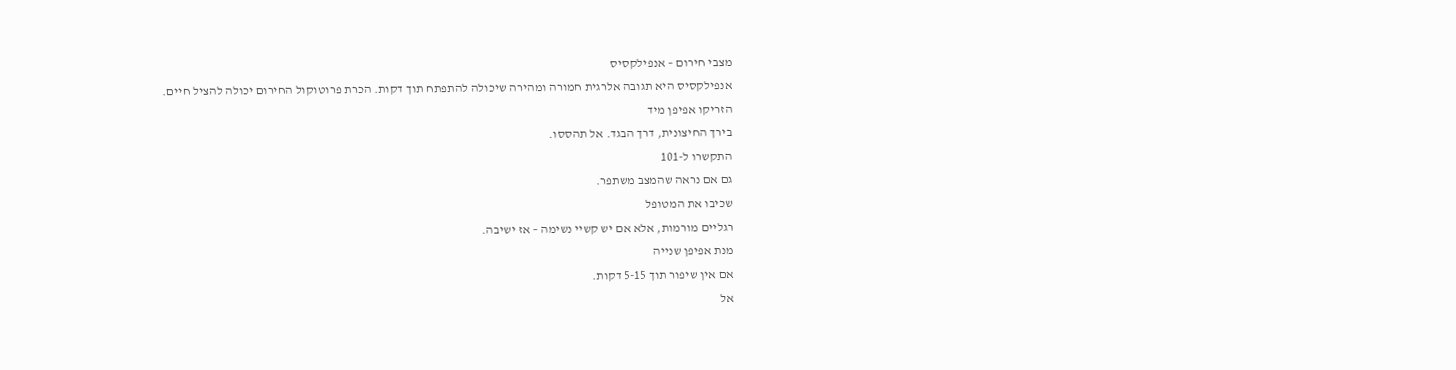מצבי חירום – אנפילקסיס
אנפילקסיס היא תגובה אלרגית חמורה ומהירה שיכולה להתפתח תוך דקות. הכרת פרוטוקול החירום יכולה להציל חיים.
הזריקו אפיפן מיד
בירך החיצונית, דרך הבגד. אל תהססו.
התקשרו ל-101
גם אם נראה שהמצב משתפר.
שכיבו את המטופל
רגליים מורמות, אלא אם יש קשיי נשימה – אז ישיבה.
מנת אפיפן שנייה
אם אין שיפור תוך 5-15 דקות.
אל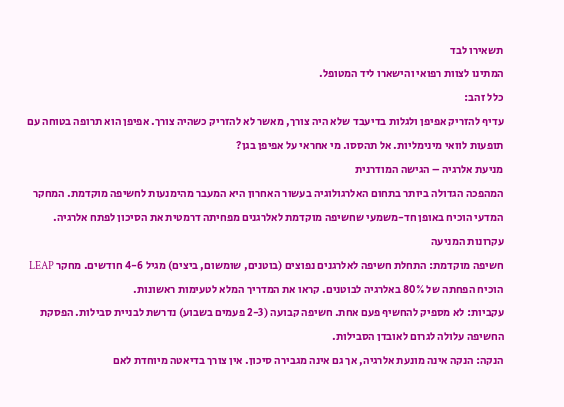תשאירו לבד
המתינו לצוות רפואי והישארו ליד המטופל.
כלל זהב:
עדיף להזריק אפיפן ולגלות בדיעבד שלא היה צורך, מאשר לא להזריק כשהיה צורך. אפיפן הוא תרופה בטוחה עם תופעות לוואי מינימליות. אל תהססו. מי אחראי על אפיפן בגן?
מניעת אלרגיה – הגישה המודרנית
המהפכה הגדולה ביותר בתחום האלרגולוגיה בעשור האחרון היא המעבר מהימנעות לחשיפה מוקדמת. המחקר המדעי הוכיח באופן חד-משמעי שחשיפה מוקדמת לאלרגנים מפחיתה דרמטית את הסיכון לפתח אלרגיה.
עקרונות המניעה
חשיפה מוקדמת: התחלת חשיפה לאלרגנים נפוצים (בוטנים, שומשום, ביצים) מגיל 4-6 חודשים. מחקר LEAP הוכיח הפחתה של 80% באלרגיה לבוטנים. קראו את המדריך המלא לטעימות ראשונות.
עקביות: לא מספיק להחשיף פעם אחת. חשיפה קבועה (2-3 פעמים בשבוע) נדרשת לבניית סבילות. הפסקת החשיפה עלולה לגרום לאובדן הסבילות.
הנקה: הנקה אינה מונעת אלרגיה, אך גם אינה מגבירה סיכון. אין צורך בדיאטה מיוחדת לאם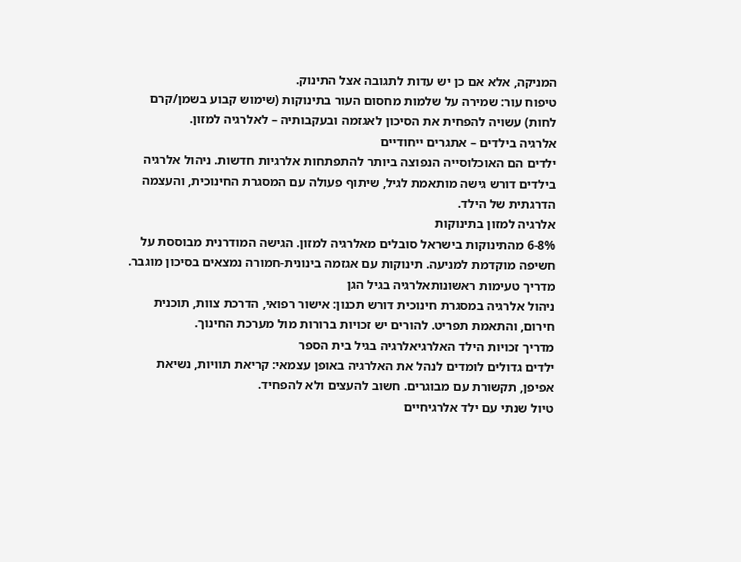המניקה, אלא אם כן יש עדות לתגובה אצל התינוק.
טיפוח עור: שמירה על שלמות מחסום העור בתינוקות (שימוש קבוע בשמן/קרם לחות) עשויה להפחית את הסיכון לאגזמה ובעקבותיה – לאלרגיה למזון.
אלרגיה בילדים – אתגרים ייחודיים
ילדים הם האוכלוסייה הנפוצה ביותר להתפתחות אלרגיות חדשות. ניהול אלרגיה בילדים דורש גישה מותאמת לגיל, שיתוף פעולה עם המסגרת החינוכית, והעצמה הדרגתית של הילד.
אלרגיה למזון בתינוקות
6-8% מהתינוקות בישראל סובלים מאלרגיה למזון. הגישה המודרנית מבוססת על חשיפה מוקדמת למניעה. תינוקות עם אגזמה בינונית-חמורה נמצאים בסיכון מוגבר.
מדריך טעימות ראשונותאלרגיה בגיל הגן
ניהול אלרגיה במסגרת חינוכית דורש תכנון: אישור רפואי, הדרכת צוות, תוכנית חירום, והתאמת תפריט. להורים יש זכויות ברורות מול מערכת החינוך.
מדריך זכויות הילד האלרגיאלרגיה בגיל בית הספר
ילדים גדולים לומדים לנהל את האלרגיה באופן עצמאי: קריאת תוויות, נשיאת אפיפן, תקשורת עם מבוגרים. חשוב להעצים ולא להפחיד.
טיול שנתי עם ילד אלרגיחיים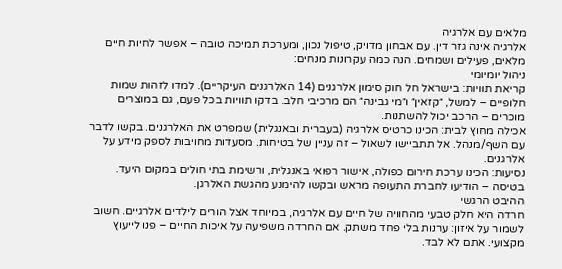מלאים עם אלרגיה
אלרגיה אינה גזר דין. עם אבחון מדויק, טיפול נכון, ומערכת תמיכה טובה – אפשר לחיות חיים מלאים, פעילים ושמחים. הנה כמה עקרונות מנחים:
ניהול יומיומי
קריאת תוויות: בישראל חל חוק סימון אלרגנים (14 האלרגנים העיקריים). למדו לזהות שמות חלופיים – למשל, ״קזאין״ ו״מי גבינה״ הם מרכיבי חלב. בדקו תוויות בכל פעם, גם במוצרים מוכרים – הרכב יכול להשתנות.
אכילה מחוץ לבית: הכינו כרטיס אלרגיה (בעברית ובאנגלית) שמפרט את האלרגנים. בקשו לדבר עם השף/מנהל. אל תתביישו לשאול – זה עניין של בטיחות. מסעדות מחויבות לספק מידע על אלרגנים.
נסיעות: הכינו ערכת חירום כפולה, אישור רפואי באנגלית, ורשימת בתי חולים במקום היעד. בטיסה – הודיעו לחברת התעופה מראש ובקשו להימנע מהגשת האלרגן.
ההיבט הרגשי
חרדה היא חלק טבעי מהחוויה של חיים עם אלרגיה, במיוחד אצל הורים לילדים אלרגיים. חשוב לשמור על איזון: ערנות בלי פחד משתק. אם החרדה משפיעה על איכות החיים – פנו לייעוץ מקצועי. אתם לא לבד.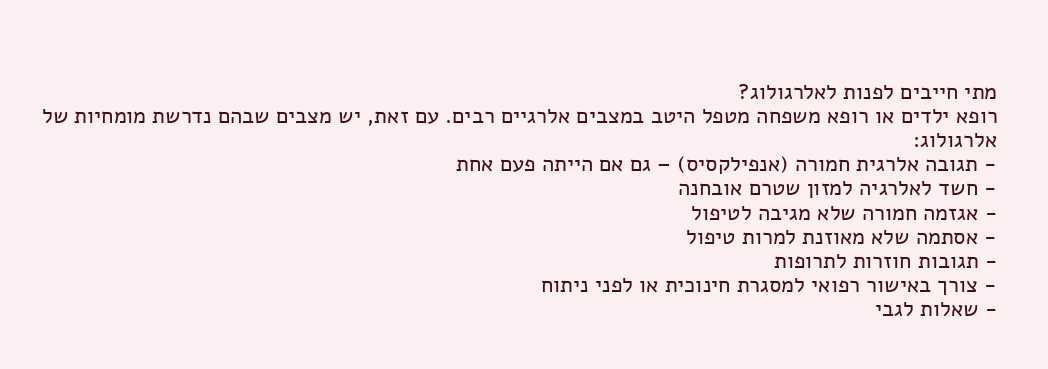מתי חייבים לפנות לאלרגולוג?
רופא ילדים או רופא משפחה מטפל היטב במצבים אלרגיים רבים. עם זאת, יש מצבים שבהם נדרשת מומחיות של אלרגולוג:
- תגובה אלרגית חמורה (אנפילקסיס) – גם אם הייתה פעם אחת
- חשד לאלרגיה למזון שטרם אובחנה
- אגזמה חמורה שלא מגיבה לטיפול
- אסתמה שלא מאוזנת למרות טיפול
- תגובות חוזרות לתרופות
- צורך באישור רפואי למסגרת חינוכית או לפני ניתוח
- שאלות לגבי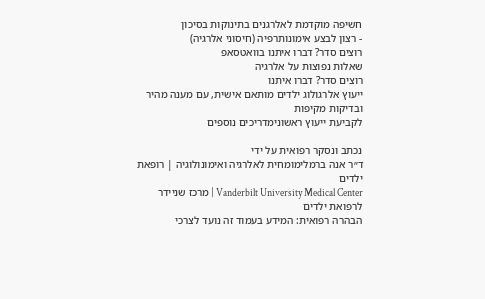חשיפה מוקדמת לאלרגנים בתינוקות בסיכון
- רצון לבצע אימונותרפיה (חיסוני אלרגיה)
רוצים סדר? דברו איתנו בוואטסאפ
שאלות נפוצות על אלרגיה
רוצים סדר? דברו איתנו
ייעוץ אלרגולוג ילדים מותאם אישית, עם מענה מהיר ובדיקות מקיפות
לקביעת ייעוץ ראשונימדריכים נוספים

נכתב ונסקר רפואית על ידי
ד״ר אנה ברמלימומחית לאלרגיה ואימונולוגיה | רופאת ילדים
Vanderbilt University Medical Center | מרכז שניידר לרפואת ילדים
הבהרה רפואית: המידע בעמוד זה נועד לצרכי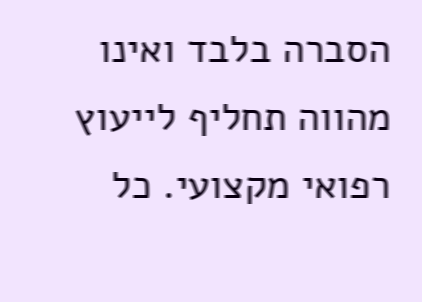הסברה בלבד ואינו מהווה תחליף לייעוץ רפואי מקצועי. כל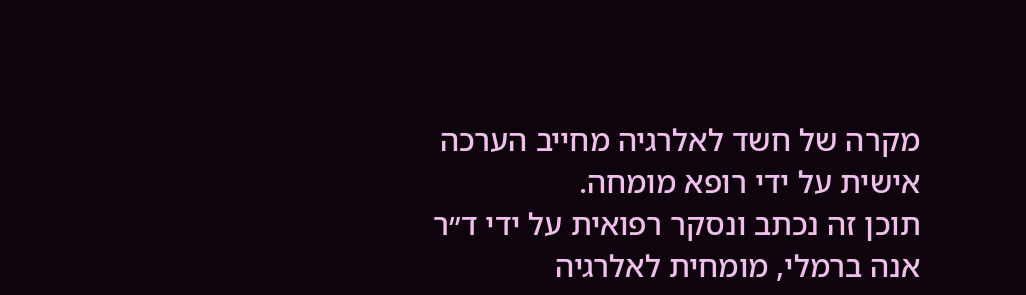מקרה של חשד לאלרגיה מחייב הערכה אישית על ידי רופא מומחה.
תוכן זה נכתב ונסקר רפואית על ידי ד״ר אנה ברמלי, מומחית לאלרגיה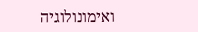ואימונולוגיה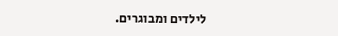לילדים ומבוגרים.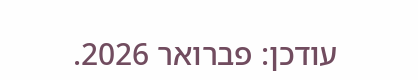עודכן: פברואר 2026.